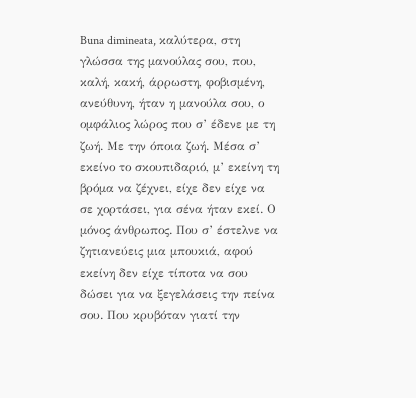Buna dimineata, καλύτερα, στη γλώσσα της μανούλας σου, που, καλή, κακή, άρρωστη, φοβισμένη, ανεύθυνη, ήταν η μανούλα σου, ο ομφάλιος λώρος που σ’ έδενε με τη ζωή. Με την όποια ζωή. Μέσα σ’ εκείνο το σκουπιδαριό, μ’ εκείνη τη βρόμα να ζέχνει, είχε δεν είχε να σε χορτάσει, για σένα ήταν εκεί. Ο μόνος άνθρωπος. Που σ’ έστελνε να ζητιανεύεις μια μπουκιά, αφού εκείνη δεν είχε τίποτα να σου δώσει για να ξεγελάσεις την πείνα σου. Που κρυβόταν γιατί την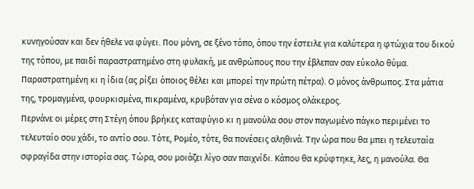κυνηγούσαν και δεν ήθελε να φύγει. Που μόνη, σε ξένο τόπο, όπου την έστειλε για καλύτερα η φτώχια του δικού της τόπου, με παιδί παραστρατημένο στη φυλακή, με ανθρώπους που την έβλεπαν σαν εύκολο θύμα. Παραστρατημένη κι η ίδια (ας ρίξει όποιος θέλει και μπορεί την πρώτη πέτρα). Ο μόνος άνθρωπος. Στα μάτια της, τρομαγμένα, φουρκισμένα, πικραμένα, κρυβόταν για σένα ο κόσμος ολάκερος.
Περνάνε οι μέρες στη Στέγη όπου βρήκες καταφύγιο κι η μανούλα σου στον παγωμένο πάγκο περιμένει το τελευταίο σου χάδι, το αντίο σου. Τότε, Ρομέο, τότε, θα πονέσεις αληθινά. Την ώρα που θα μπει η τελευταία σφραγίδα στην ιστορία σας. Τώρα, σου μοιάζει λίγο σαν παιχνίδι. Κάπου θα κρύφτηκε, λες, η μανούλα. Θα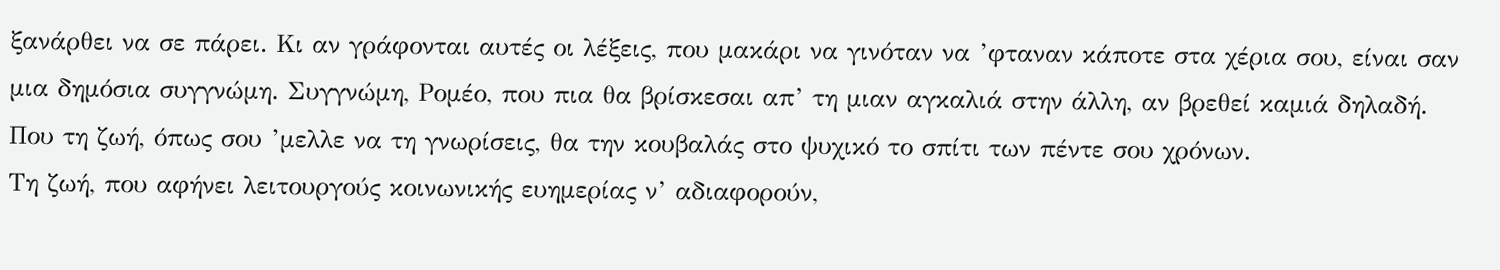ξανάρθει να σε πάρει. Κι αν γράφονται αυτές οι λέξεις, που μακάρι να γινόταν να ’φταναν κάποτε στα χέρια σου, είναι σαν μια δημόσια συγγνώμη. Συγγνώμη, Ρομέο, που πια θα βρίσκεσαι απ’ τη μιαν αγκαλιά στην άλλη, αν βρεθεί καμιά δηλαδή. Που τη ζωή, όπως σου ’μελλε να τη γνωρίσεις, θα την κουβαλάς στο ψυχικό το σπίτι των πέντε σου χρόνων.
Τη ζωή, που αφήνει λειτουργούς κοινωνικής ευημερίας ν’ αδιαφορούν,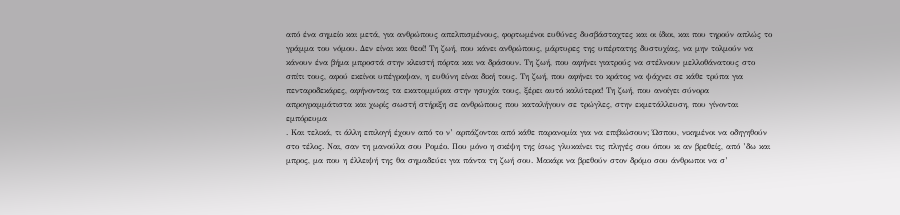από ένα σημείο και μετά, για ανθρώπους απελπισμένους, φορτωμένοι ευθύνες δυσβάσταχτες και οι ίδιοι, και που τηρούν απλώς το γράμμα του νόμου. Δεν είναι και θεοί! Τη ζωή, που κάνει ανθρώπους, μάρτυρες της υπέρτατης δυστυχίας, να μην τολμούν να κάνουν ένα βήμα μπροστά στην κλειστή πόρτα και να δράσουν. Τη ζωή, που αφήνει γιατρούς να στέλνουν μελλοθάνατους στο σπίτι τους, αφού εκείνοι υπέγραψαν, η ευθύνη είναι δική τους. Τη ζωή, που αφήνει το κράτος να ψάχνει σε κάθε τρύπα για πενταροδεκάρες, αφήνοντας τα εκατομμύρια στην ησυχία τους, ξέρει αυτό καλύτερα! Τη ζωή, που ανοίγει σύνορα απρογραμμάτιστα και χωρίς σωστή στήριξη σε ανθρώπους που καταλήγουν σε τρώγλες, στην εκμετάλλευση, που γίνονται εμπόρευμα
. Και τελικά, τι άλλη επιλογή έχουν από το ν’ αρπάζονται από κάθε παρανομία για να επιβιώσουν; Ώσπου, νικημένοι να οδηγηθούν στο τέλος. Ναι, σαν τη μανούλα σου Ρομέο. Που μόνο η σκέψη της ίσως γλυκαίνει τις πληγές σου όπου κι αν βρεθείς, από ’δω και μπρος, μα που η έλλειψή της θα σημαδεύει για πάντα τη ζωή σου. Μακάρι να βρεθούν στον δρόμο σου άνθρωποι να σ’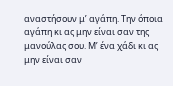αναστήσουν μ’ αγάπη. Την όποια αγάπη κι ας μην είναι σαν της μανούλας σου. Μ’ ένα χάδι κι ας μην είναι σαν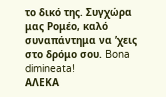το δικό της. Συγχώρα μας Ρομέο, καλό συναπάντημα να ’χεις στο δρόμο σου. Bona dimineata!
ΑΛΕΚΑ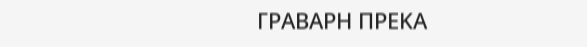ΓΡΑΒΑΡΗ ΠΡΕΚΑ